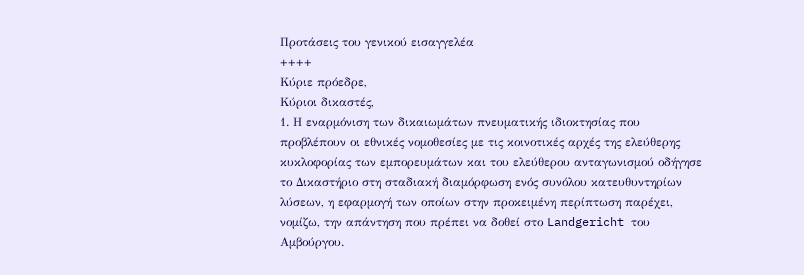Προτάσεις του γενικού εισαγγελέα
++++
Κύριε πρόεδρε,
Κύριοι δικαστές,
1. Η εναρμόνιση των δικαιωμάτων πνευματικής ιδιοκτησίας που προβλέπουν οι εθνικές νομοθεσίες με τις κοινοτικές αρχές της ελεύθερης κυκλοφορίας των εμπορευμάτων και του ελεύθερου ανταγωνισμού οδήγησε το Δικαστήριο στη σταδιακή διαμόρφωση ενός συνόλου κατευθυντηρίων λύσεων, η εφαρμογή των οποίων στην προκειμένη περίπτωση παρέχει, νομίζω, την απάντηση που πρέπει να δοθεί στο Landgericht του Αμβούργου.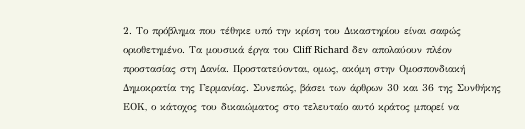2. Το πρόβλημα που τέθηκε υπό την κρίση του Δικαστηρίου είναι σαφώς οριοθετημένο. Τα μουσικά έργα του Cliff Richard δεν απολαύουν πλέον προστασίας στη Δανία. Προστατεύονται, ομως, ακόμη στην Ομοσπονδιακή Δημοκρατία της Γερμανίας. Συνεπώς, βάσει των άρθρων 30 και 36 της Συνθήκης ΕΟΚ, ο κάτοχος του δικαιώματος στο τελευταίο αυτό κράτος μπορεί να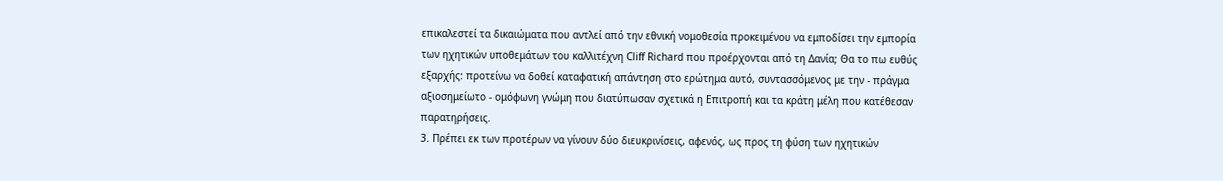επικαλεστεί τα δικαιώματα που αντλεί από την εθνική νομοθεσία προκειμένου να εμποδίσει την εμπορία των ηχητικών υποθεμάτων του καλλιτέχνη Cliff Richard που προέρχονται από τη Δανία; Θα το πω ευθύς εξαρχής: προτείνω να δοθεί καταφατική απάντηση στο ερώτημα αυτό, συντασσόμενος με την - πράγμα αξιοσημείωτο - ομόφωνη γνώμη που διατύπωσαν σχετικά η Επιτροπή και τα κράτη μέλη που κατέθεσαν παρατηρήσεις.
3. Πρέπει εκ των προτέρων να γίνουν δύο διευκρινίσεις, αφενός, ως προς τη φύση των ηχητικών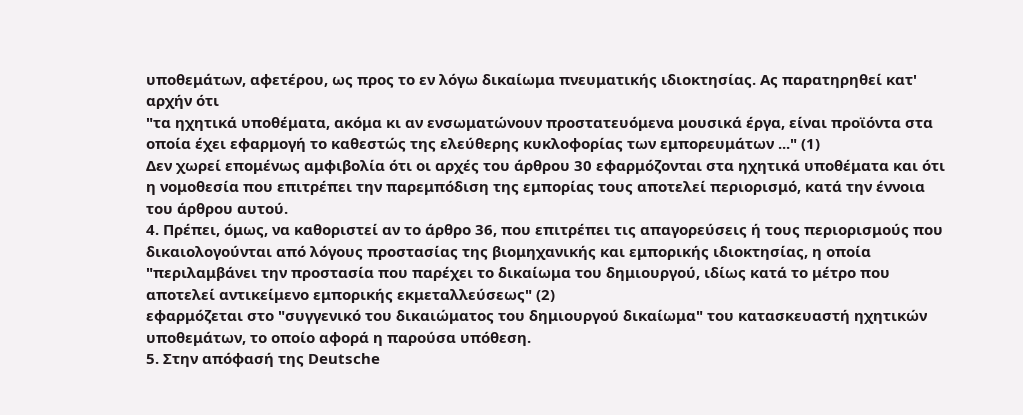υποθεμάτων, αφετέρου, ως προς το εν λόγω δικαίωμα πνευματικής ιδιοκτησίας. Ας παρατηρηθεί κατ' αρχήν ότι
"τα ηχητικά υποθέματα, ακόμα κι αν ενσωματώνουν προστατευόμενα μουσικά έργα, είναι προϊόντα στα οποία έχει εφαρμογή το καθεστώς της ελεύθερης κυκλοφορίας των εμπορευμάτων ..." (1)
Δεν χωρεί επομένως αμφιβολία ότι οι αρχές του άρθρου 30 εφαρμόζονται στα ηχητικά υποθέματα και ότι η νομοθεσία που επιτρέπει την παρεμπόδιση της εμπορίας τους αποτελεί περιορισμό, κατά την έννοια του άρθρου αυτού.
4. Πρέπει, όμως, να καθοριστεί αν το άρθρο 36, που επιτρέπει τις απαγορεύσεις ή τους περιορισμούς που δικαιολογούνται από λόγους προστασίας της βιομηχανικής και εμπορικής ιδιοκτησίας, η οποία
"περιλαμβάνει την προστασία που παρέχει το δικαίωμα του δημιουργού, ιδίως κατά το μέτρο που αποτελεί αντικείμενο εμπορικής εκμεταλλεύσεως" (2)
εφαρμόζεται στο "συγγενικό του δικαιώματος του δημιουργού δικαίωμα" του κατασκευαστή ηχητικών υποθεμάτων, το οποίο αφορά η παρούσα υπόθεση.
5. Στην απόφασή της Deutsche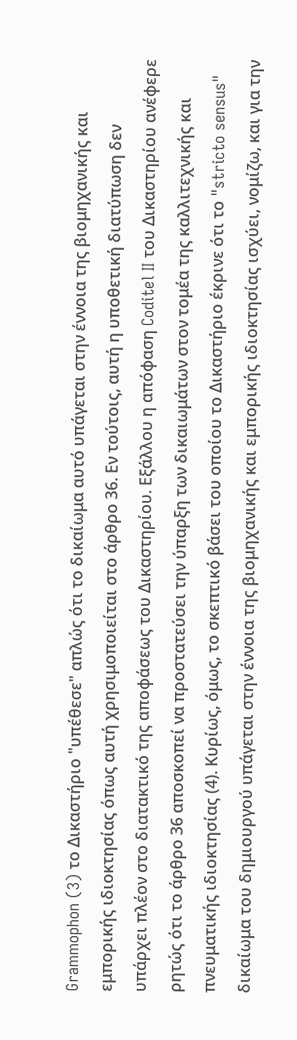Grammophon (3) το Δικαστήριο "υπέθεσε" απλώς ότι το δικαίωμα αυτό υπάγεται στην έννοια της βιομηχανικής και εμπορικής ιδιοκτησίας όπως αυτή χρησιμοποιείται στο άρθρο 36. Εν τούτοις, αυτή η υποθετική διατύπωση δεν υπάρχει πλέον στο διατακτικό της αποφάσεως του Δικαστηρίου. Εξάλλου η απόφαση Coditel II του Δικαστηρίου ανέφερε ρητώς ότι το άρθρο 36 αποσκοπεί να προστατεύσει την ύπαρξη των δικαιωμάτων στον τομέα της καλλιτεχνικής και πνευματικής ιδιοκτησίας (4). Κυρίως, όμως, το σκεπτικό βάσει του οποίου το Δικαστήριο έκρινε ότι το "stricto sensus" δικαίωμα του δημιουργού υπάγεται στην έννοια της βιομηχανικής και εμπορικής ιδιοκτησίας ισχύει, νομίζω, και για την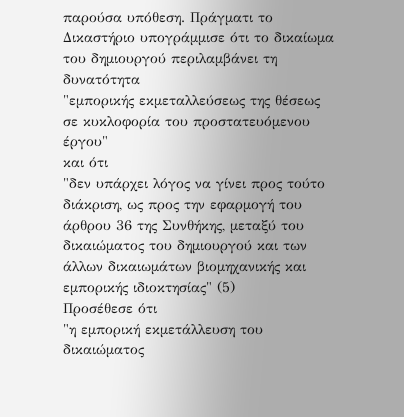παρούσα υπόθεση. Πράγματι το Δικαστήριο υπογράμμισε ότι το δικαίωμα του δημιουργού περιλαμβάνει τη δυνατότητα
"εμπορικής εκμεταλλεύσεως της θέσεως σε κυκλοφορία του προστατευόμενου έργου"
και ότι
"δεν υπάρχει λόγος να γίνει προς τούτο διάκριση, ως προς την εφαρμογή του άρθρου 36 της Συνθήκης, μεταξύ του δικαιώματος του δημιουργού και των άλλων δικαιωμάτων βιομηχανικής και εμπορικής ιδιοκτησίας" (5)
Προσέθεσε ότι
"η εμπορική εκμετάλλευση του δικαιώματος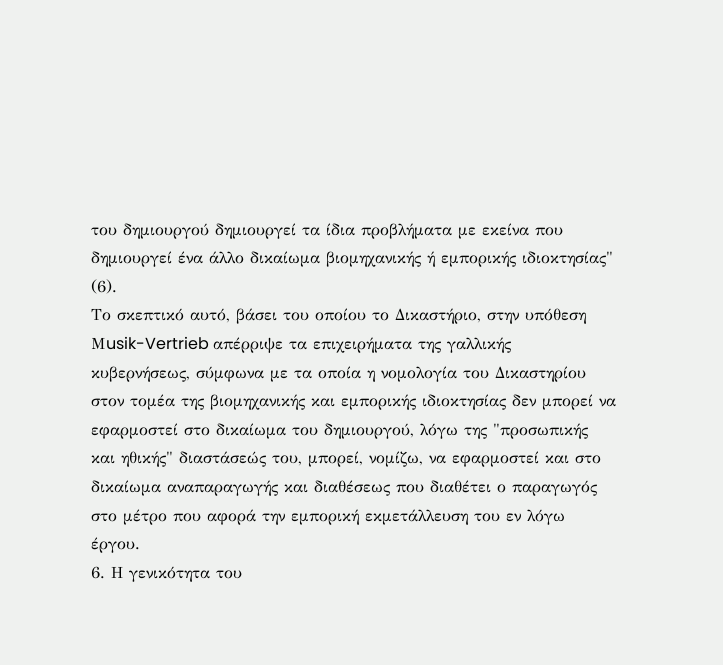του δημιουργού δημιουργεί τα ίδια προβλήματα με εκείνα που δημιουργεί ένα άλλο δικαίωμα βιομηχανικής ή εμπορικής ιδιοκτησίας" (6).
Το σκεπτικό αυτό, βάσει του οποίου το Δικαστήριο, στην υπόθεση Μusik-Vertrieb απέρριψε τα επιχειρήματα της γαλλικής κυβερνήσεως, σύμφωνα με τα οποία η νομολογία του Δικαστηρίου στον τομέα της βιομηχανικής και εμπορικής ιδιοκτησίας δεν μπορεί να εφαρμοστεί στο δικαίωμα του δημιουργού, λόγω της "προσωπικής και ηθικής" διαστάσεώς του, μπορεί, νομίζω, να εφαρμοστεί και στο δικαίωμα αναπαραγωγής και διαθέσεως που διαθέτει ο παραγωγός στο μέτρο που αφορά την εμπορική εκμετάλλευση του εν λόγω έργου.
6. Η γενικότητα του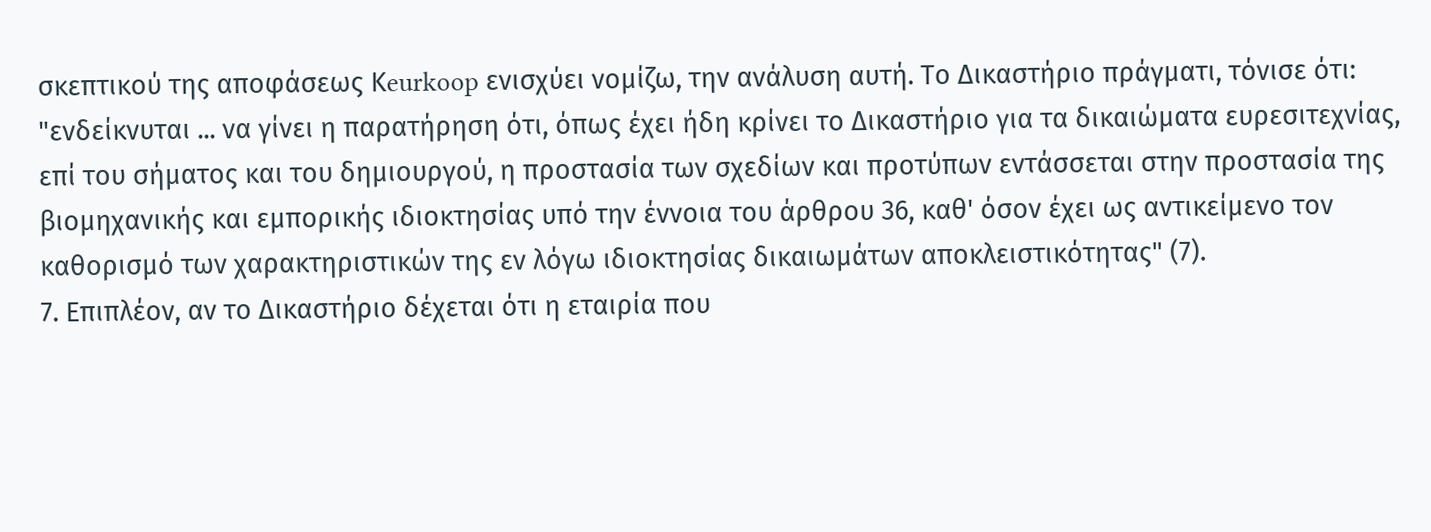σκεπτικού της αποφάσεως Κeurkoop ενισχύει νομίζω, την ανάλυση αυτή. Το Δικαστήριο πράγματι, τόνισε ότι:
"ενδείκνυται ... να γίνει η παρατήρηση ότι, όπως έχει ήδη κρίνει το Δικαστήριο για τα δικαιώματα ευρεσιτεχνίας, επί του σήματος και του δημιουργού, η προστασία των σχεδίων και προτύπων εντάσσεται στην προστασία της βιομηχανικής και εμπορικής ιδιοκτησίας υπό την έννοια του άρθρου 36, καθ' όσον έχει ως αντικείμενο τον καθορισμό των χαρακτηριστικών της εν λόγω ιδιοκτησίας δικαιωμάτων αποκλειστικότητας" (7).
7. Επιπλέον, αν το Δικαστήριο δέχεται ότι η εταιρία που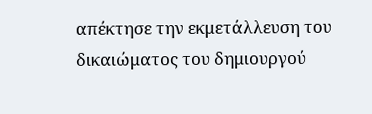απέκτησε την εκμετάλλευση του δικαιώματος του δημιουργού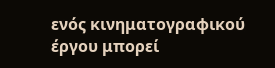ενός κινηματογραφικού έργου μπορεί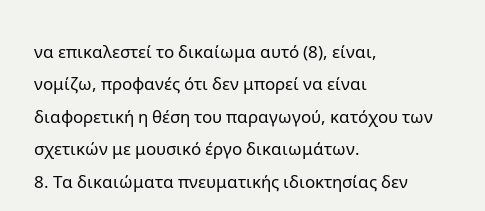να επικαλεστεί το δικαίωμα αυτό (8), είναι, νομίζω, προφανές ότι δεν μπορεί να είναι διαφορετική η θέση του παραγωγού, κατόχου των σχετικών με μουσικό έργο δικαιωμάτων.
8. Τα δικαιώματα πνευματικής ιδιοκτησίας δεν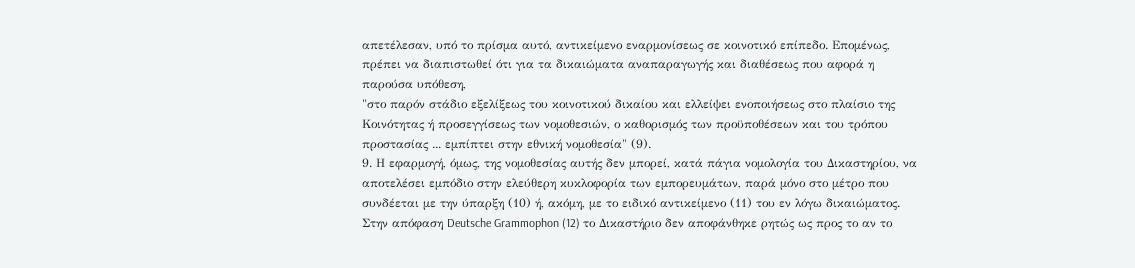απετέλεσαν, υπό το πρίσμα αυτό, αντικείμενο εναρμονίσεως σε κοινοτικό επίπεδο. Επομένως, πρέπει να διαπιστωθεί ότι για τα δικαιώματα αναπαραγωγής και διαθέσεως που αφορά η παρούσα υπόθεση,
"στο παρόν στάδιο εξελίξεως του κοινοτικού δικαίου και ελλείψει ενοποιήσεως στο πλαίσιο της Κοινότητας ή προσεγγίσεως των νομοθεσιών, ο καθορισμός των προϋποθέσεων και του τρόπου προστασίας ... εμπίπτει στην εθνική νομοθεσία" (9).
9. Η εφαρμογή, όμως, της νομοθεσίας αυτής δεν μπορεί, κατά πάγια νομολογία του Δικαστηρίου, να αποτελέσει εμπόδιο στην ελεύθερη κυκλοφορία των εμπορευμάτων, παρά μόνο στο μέτρο που συνδέεται με την ύπαρξη (10) ή, ακόμη, με το ειδικό αντικείμενο (11) του εν λόγω δικαιώματος. Στην απόφαση Deutsche Grammophon (12) το Δικαστήριο δεν αποφάνθηκε ρητώς ως προς το αν το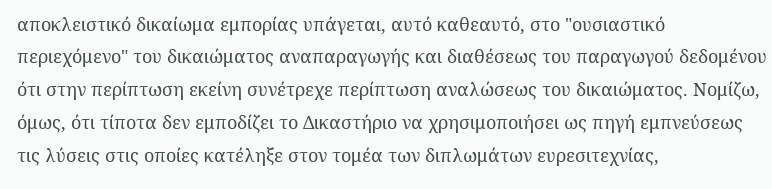αποκλειστικό δικαίωμα εμπορίας υπάγεται, αυτό καθεαυτό, στο "ουσιαστικό περιεχόμενο" του δικαιώματος αναπαραγωγής και διαθέσεως του παραγωγού δεδομένου ότι στην περίπτωση εκείνη συνέτρεχε περίπτωση αναλώσεως του δικαιώματος. Νομίζω, όμως, ότι τίποτα δεν εμποδίζει το Δικαστήριο να χρησιμοποιήσει ως πηγή εμπνεύσεως τις λύσεις στις οποίες κατέληξε στον τομέα των διπλωμάτων ευρεσιτεχνίας,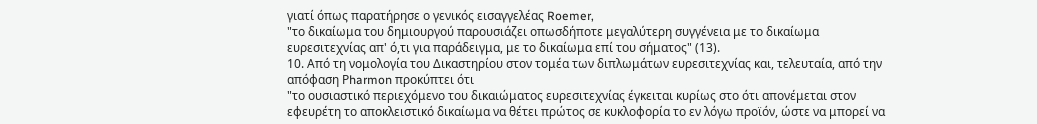γιατί όπως παρατήρησε ο γενικός εισαγγελέας Roemer,
"το δικαίωμα του δημιουργού παρουσιάζει οπωσδήποτε μεγαλύτερη συγγένεια με το δικαίωμα ευρεσιτεχνίας απ' ό,τι για παράδειγμα, με το δικαίωμα επί του σήματος" (13).
10. Από τη νομολογία του Δικαστηρίου στον τομέα των διπλωμάτων ευρεσιτεχνίας και, τελευταία, από την απόφαση Ρharmon προκύπτει ότι
"το ουσιαστικό περιεχόμενο του δικαιώματος ευρεσιτεχνίας έγκειται κυρίως στο ότι απονέμεται στον εφευρέτη το αποκλειστικό δικαίωμα να θέτει πρώτος σε κυκλοφορία το εν λόγω προϊόν, ώστε να μπορεί να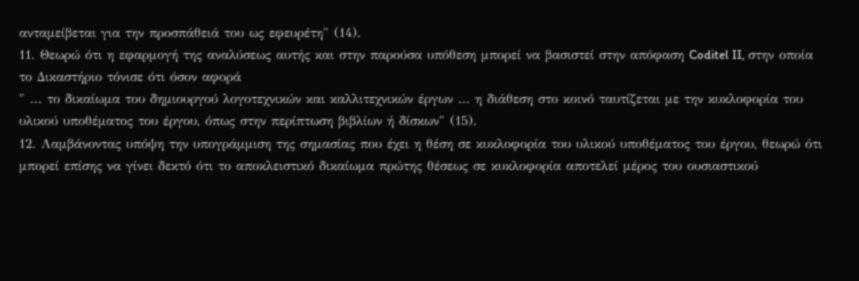ανταμείβεται για την προσπάθειά του ως εφευρέτη" (14).
11. Θεωρώ ότι η εφαρμογή της αναλύσεως αυτής και στην παρούσα υπόθεση μπορεί να βασιστεί στην απόφαση Coditel II, στην οποία το Δικαστήριο τόνισε ότι όσον αφορά
" ... το δικαίωμα του δημιουργού λογοτεχνικών και καλλιτεχνικών έργων ... η διάθεση στο κοινό ταυτίζεται με την κυκλοφορία του υλικού υποθέματος του έργου, όπως στην περίπτωση βιβλίων ή δίσκων" (15).
12. Λαμβάνοντας υπόψη την υπογράμμιση της σημασίας που έχει η θέση σε κυκλοφορία του υλικού υποθέματος του έργου, θεωρώ ότι μπορεί επίσης να γίνει δεκτό ότι το αποκλειστικό δικαίωμα πρώτης θέσεως σε κυκλοφορία αποτελεί μέρος του ουσιαστικού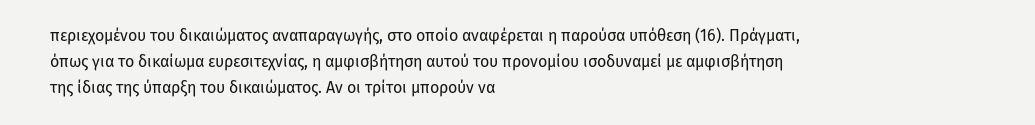περιεχομένου του δικαιώματος αναπαραγωγής, στο οποίο αναφέρεται η παρούσα υπόθεση (16). Πράγματι, όπως για το δικαίωμα ευρεσιτεχνίας, η αμφισβήτηση αυτού του προνομίου ισοδυναμεί με αμφισβήτηση της ίδιας της ύπαρξη του δικαιώματος. Αν οι τρίτοι μπορούν να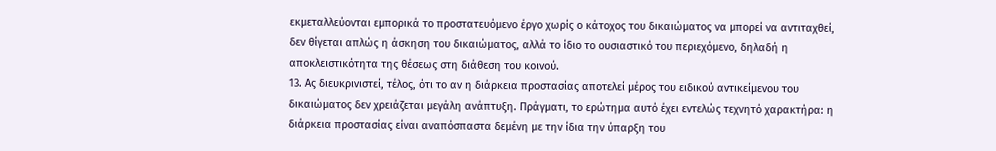εκμεταλλεύονται εμπορικά το προστατευόμενο έργο χωρίς ο κάτοχος του δικαιώματος να μπορεί να αντιταχθεί, δεν θίγεται απλώς η άσκηση του δικαιώματος, αλλά το ίδιο το ουσιαστικό του περιεχόμενο, δηλαδή η αποκλειστικότητα της θέσεως στη διάθεση του κοινού.
13. Ας διευκρινιστεί, τέλος, ότι το αν η διάρκεια προστασίας αποτελεί μέρος του ειδικού αντικείμενου του δικαιώματος δεν χρειάζεται μεγάλη ανάπτυξη. Πράγματι, το ερώτημα αυτό έχει εντελώς τεχνητό χαρακτήρα: η διάρκεια προστασίας είναι αναπόσπαστα δεμένη με την ίδια την ύπαρξη του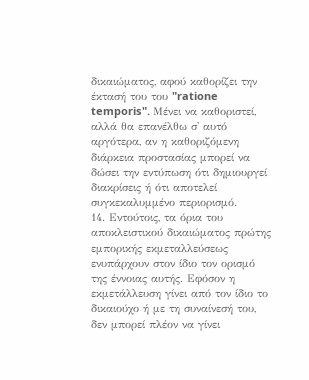δικαιώματος, αφού καθορίζει την έκτασή του του "ratione temporis". Μένει να καθοριστεί, αλλά θα επανέλθω σ' αυτό αργότερα, αν η καθοριζόμενη διάρκεια προστασίας μπορεί να δώσει την εντύπωση ότι δημιουργεί διακρίσεις ή ότι αποτελεί συγκεκαλυμμένο περιορισμό.
14. Εντούτοις, τα όρια του αποκλειστικού δικαιώματος πρώτης εμπορικής εκμεταλλεύσεως ενυπάρχουν στον ίδιο τον ορισμό της έννοιας αυτής. Εφόσον η εκμετάλλευση γίνει από τον ίδιο το δικαιούχο ή με τη συναίνεσή του, δεν μπορεί πλέον να γίνει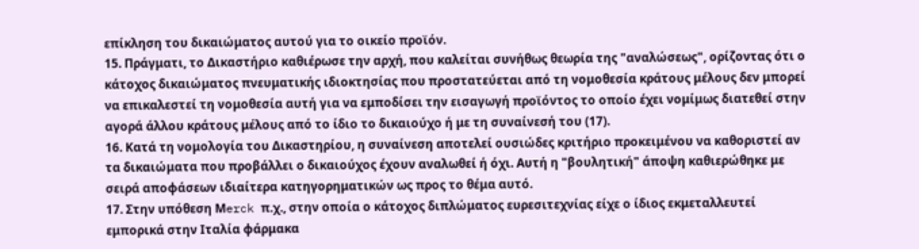επίκληση του δικαιώματος αυτού για το οικείο προϊόν.
15. Πράγματι, το Δικαστήριο καθιέρωσε την αρχή, που καλείται συνήθως θεωρία της "αναλώσεως", ορίζοντας ότι ο κάτοχος δικαιώματος πνευματικής ιδιοκτησίας που προστατεύεται από τη νομοθεσία κράτους μέλους δεν μπορεί να επικαλεστεί τη νομοθεσία αυτή για να εμποδίσει την εισαγωγή προϊόντος το οποίο έχει νομίμως διατεθεί στην αγορά άλλου κράτους μέλους από το ίδιο το δικαιούχο ή με τη συναίνεσή του (17).
16. Κατά τη νομολογία του Δικαστηρίου, η συναίνεση αποτελεί ουσιώδες κριτήριο προκειμένου να καθοριστεί αν τα δικαιώματα που προβάλλει ο δικαιούχος έχουν αναλωθεί ή όχι. Αυτή η "βουλητική" άποψη καθιερώθηκε με σειρά αποφάσεων ιδιαίτερα κατηγορηματικών ως προς το θέμα αυτό.
17. Στην υπόθεση Μerck π.χ., στην οποία ο κάτοχος διπλώματος ευρεσιτεχνίας είχε ο ίδιος εκμεταλλευτεί εμπορικά στην Ιταλία φάρμακα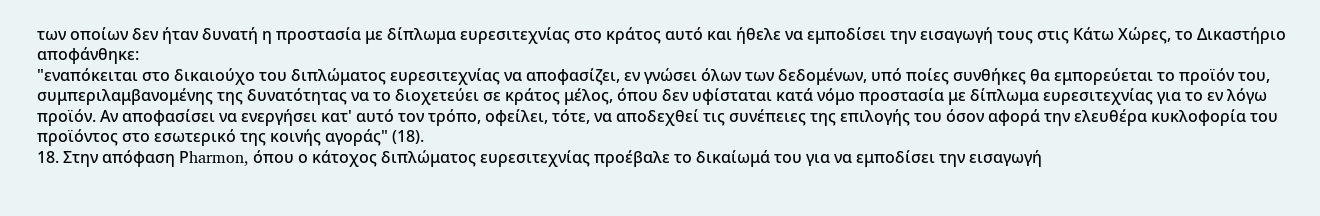των οποίων δεν ήταν δυνατή η προστασία με δίπλωμα ευρεσιτεχνίας στο κράτος αυτό και ήθελε να εμποδίσει την εισαγωγή τους στις Κάτω Χώρες, το Δικαστήριο αποφάνθηκε:
"εναπόκειται στο δικαιούχο του διπλώματος ευρεσιτεχνίας να αποφασίζει, εν γνώσει όλων των δεδομένων, υπό ποίες συνθήκες θα εμπορεύεται το προϊόν του, συμπεριλαμβανομένης της δυνατότητας να το διοχετεύει σε κράτος μέλος, όπου δεν υφίσταται κατά νόμο προστασία με δίπλωμα ευρεσιτεχνίας για το εν λόγω προϊόν. Αν αποφασίσει να ενεργήσει κατ' αυτό τον τρόπο, οφείλει, τότε, να αποδεχθεί τις συνέπειες της επιλογής του όσον αφορά την ελευθέρα κυκλοφορία του προϊόντος στο εσωτερικό της κοινής αγοράς" (18).
18. Στην απόφαση Ρharmon, όπου ο κάτοχος διπλώματος ευρεσιτεχνίας προέβαλε το δικαίωμά του για να εμποδίσει την εισαγωγή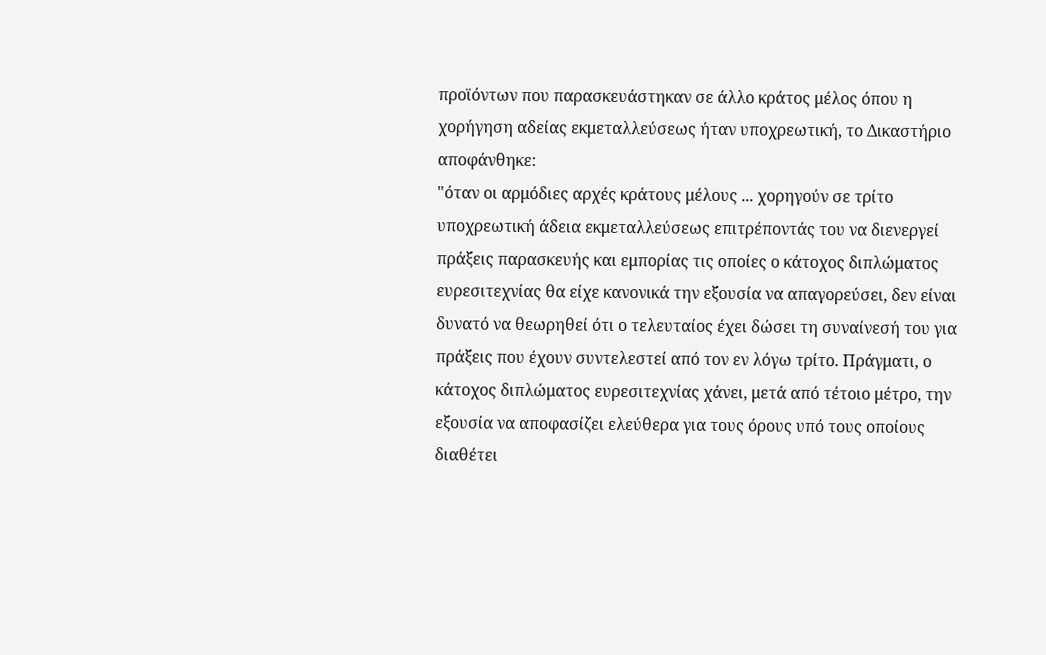προϊόντων που παρασκευάστηκαν σε άλλο κράτος μέλος όπου η χορήγηση αδείας εκμεταλλεύσεως ήταν υποχρεωτική, το Δικαστήριο αποφάνθηκε:
"όταν οι αρμόδιες αρχές κράτους μέλους ... χορηγούν σε τρίτο υποχρεωτική άδεια εκμεταλλεύσεως επιτρέποντάς του να διενεργεί πράξεις παρασκευής και εμπορίας τις οποίες ο κάτοχος διπλώματος ευρεσιτεχνίας θα είχε κανονικά την εξουσία να απαγορεύσει, δεν είναι δυνατό να θεωρηθεί ότι ο τελευταίος έχει δώσει τη συναίνεσή του για πράξεις που έχουν συντελεστεί από τον εν λόγω τρίτο. Πράγματι, ο κάτοχος διπλώματος ευρεσιτεχνίας χάνει, μετά από τέτοιο μέτρο, την εξουσία να αποφασίζει ελεύθερα για τους όρους υπό τους οποίους διαθέτει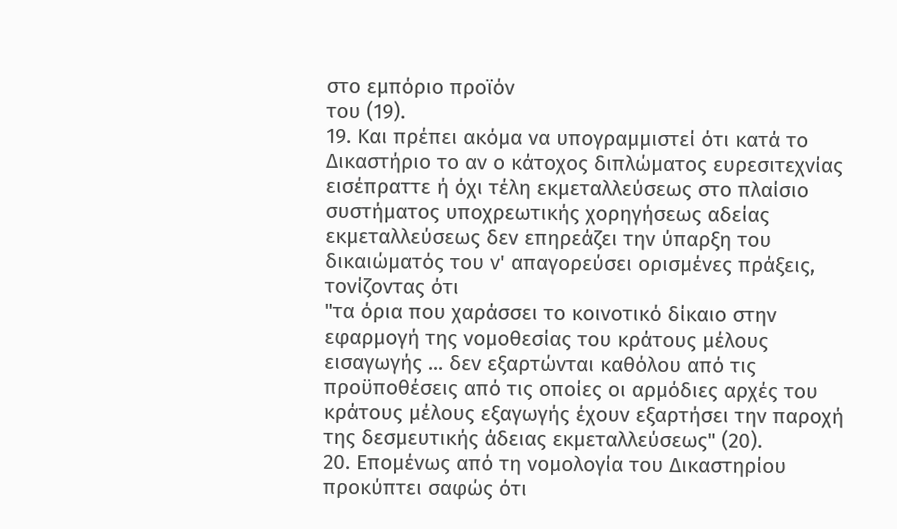στο εμπόριο προϊόν
του (19).
19. Και πρέπει ακόμα να υπογραμμιστεί ότι κατά το Δικαστήριο το αν ο κάτοχος διπλώματος ευρεσιτεχνίας εισέπραττε ή όχι τέλη εκμεταλλεύσεως στο πλαίσιο συστήματος υποχρεωτικής χορηγήσεως αδείας εκμεταλλεύσεως δεν επηρεάζει την ύπαρξη του δικαιώματός του ν' απαγορεύσει ορισμένες πράξεις, τονίζοντας ότι
"τα όρια που χαράσσει το κοινοτικό δίκαιο στην εφαρμογή της νομοθεσίας του κράτους μέλους εισαγωγής ... δεν εξαρτώνται καθόλου από τις προϋποθέσεις από τις οποίες οι αρμόδιες αρχές του κράτους μέλους εξαγωγής έχουν εξαρτήσει την παροχή της δεσμευτικής άδειας εκμεταλλεύσεως" (20).
20. Επομένως από τη νομολογία του Δικαστηρίου προκύπτει σαφώς ότι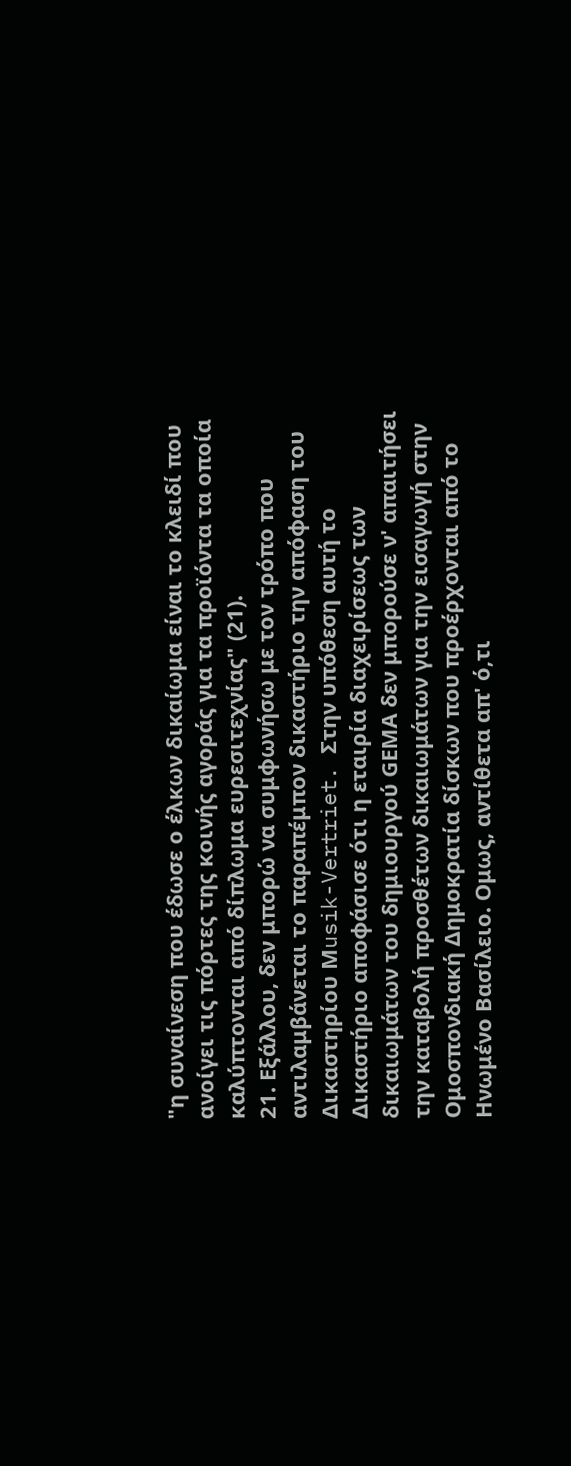"η συναίνεση που έδωσε ο έλκων δικαίωμα είναι το κλειδί που ανοίγει τις πόρτες της κοινής αγοράς για τα προϊόντα τα οποία καλύπτονται από δίπλωμα ευρεσιτεχνίας" (21).
21. Εξάλλου, δεν μπορώ να συμφωνήσω με τον τρόπο που αντιλαμβάνεται το παραπέμπον δικαστήριο την απόφαση του Δικαστηρίου Μusik-Vertriet. Στην υπόθεση αυτή το Δικαστήριο αποφάσισε ότι η εταιρία διαχειρίσεως των δικαιωμάτων του δημιουργού GΕΜΑ δεν μπορούσε ν' απαιτήσει την καταβολή προσθέτων δικαιωμάτων για την εισαγωγή στην Ομοσπονδιακή Δημοκρατία δίσκων που προέρχονται από το Ηνωμένο Βασίλειο. Ομως, αντίθετα απ' ό,τι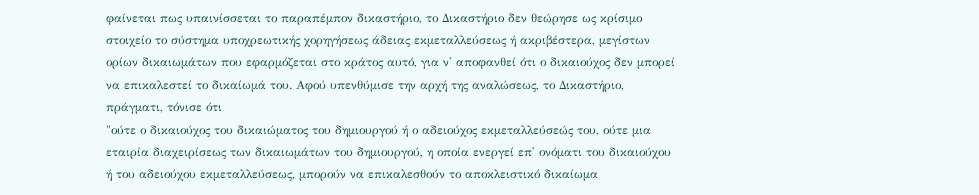φαίνεται πως υπαινίσσεται το παραπέμπον δικαστήριο, το Δικαστήριο δεν θεώρησε ως κρίσιμο στοιχείο το σύστημα υποχρεωτικής χορηγήσεως άδειας εκμεταλλεύσεως ή ακριβέστερα, μεγίστων ορίων δικαιωμάτων που εφαρμόζεται στο κράτος αυτό, για ν' αποφανθεί ότι ο δικαιούχος δεν μπορεί να επικαλεστεί το δικαίωμά του. Αφού υπενθύμισε την αρχή της αναλώσεως, το Δικαστήριο, πράγματι, τόνισε ότι
"ούτε ο δικαιούχος του δικαιώματος του δημιουργού ή ο αδειούχος εκμεταλλεύσεώς του, ούτε μια εταιρία διαχειρίσεως των δικαιωμάτων του δημιουργού, η οποία ενεργεί επ' ονόματι του δικαιούχου ή του αδειούχου εκμεταλλεύσεως, μπορούν να επικαλεσθούν το αποκλειστικό δικαίωμα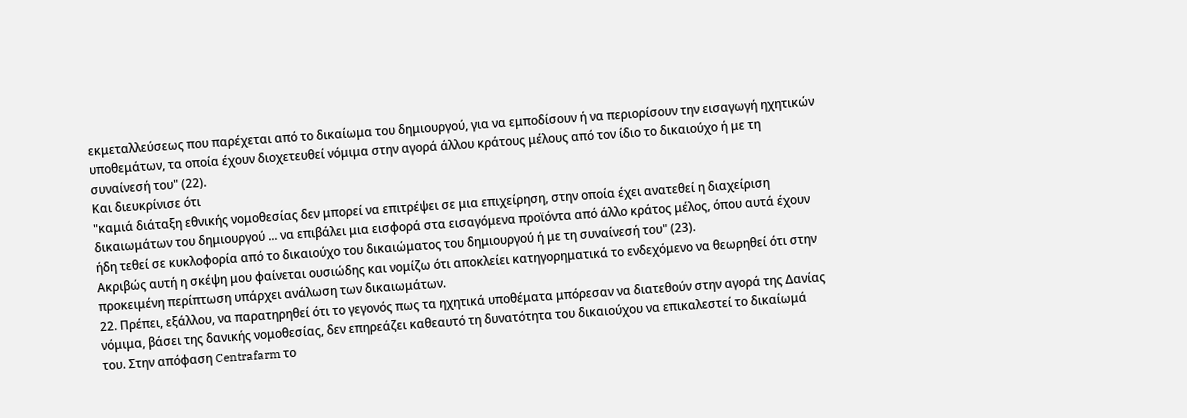εκμεταλλεύσεως που παρέχεται από το δικαίωμα του δημιουργού, για να εμποδίσουν ή να περιορίσουν την εισαγωγή ηχητικών υποθεμάτων, τα οποία έχουν διοχετευθεί νόμιμα στην αγορά άλλου κράτους μέλους από τον ίδιο το δικαιούχο ή με τη συναίνεσή του" (22).
Και διευκρίνισε ότι
"καμιά διάταξη εθνικής νομοθεσίας δεν μπορεί να επιτρέψει σε μια επιχείρηση, στην οποία έχει ανατεθεί η διαχείριση δικαιωμάτων του δημιουργού ... να επιβάλει μια εισφορά στα εισαγόμενα προϊόντα από άλλο κράτος μέλος, όπου αυτά έχουν ήδη τεθεί σε κυκλοφορία από το δικαιούχο του δικαιώματος του δημιουργού ή με τη συναίνεσή του" (23).
Ακριβώς αυτή η σκέψη μου φαίνεται ουσιώδης και νομίζω ότι αποκλείει κατηγορηματικά το ενδεχόμενο να θεωρηθεί ότι στην προκειμένη περίπτωση υπάρχει ανάλωση των δικαιωμάτων.
22. Πρέπει, εξάλλου, να παρατηρηθεί ότι το γεγονός πως τα ηχητικά υποθέματα μπόρεσαν να διατεθούν στην αγορά της Δανίας νόμιμα, βάσει της δανικής νομοθεσίας, δεν επηρεάζει καθεαυτό τη δυνατότητα του δικαιούχου να επικαλεστεί το δικαίωμά του. Στην απόφαση Centrafarm το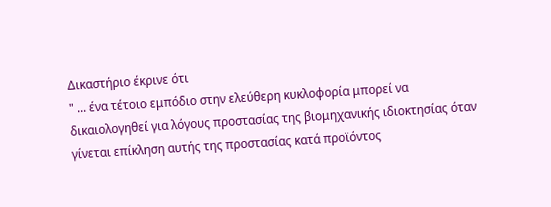Δικαστήριο έκρινε ότι
" ... ένα τέτοιο εμπόδιο στην ελεύθερη κυκλοφορία μπορεί να δικαιολογηθεί για λόγους προστασίας της βιομηχανικής ιδιοκτησίας όταν γίνεται επίκληση αυτής της προστασίας κατά προϊόντος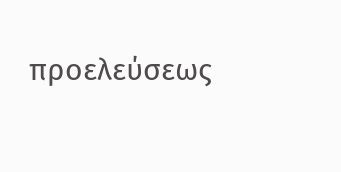προελεύσεως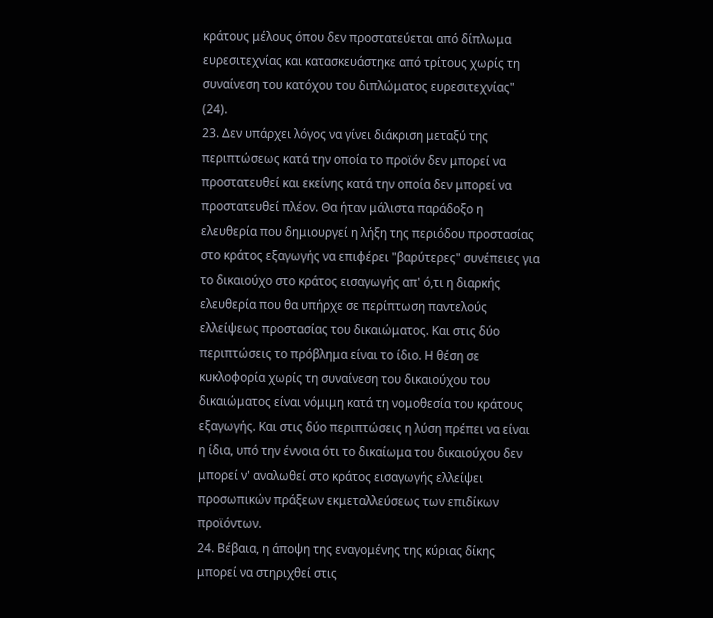κράτους μέλους όπου δεν προστατεύεται από δίπλωμα ευρεσιτεχνίας και κατασκευάστηκε από τρίτους χωρίς τη συναίνεση του κατόχου του διπλώματος ευρεσιτεχνίας" (24).
23. Δεν υπάρχει λόγος να γίνει διάκριση μεταξύ της περιπτώσεως κατά την οποία το προϊόν δεν μπορεί να προστατευθεί και εκείνης κατά την οποία δεν μπορεί να προστατευθεί πλέον. Θα ήταν μάλιστα παράδοξο η ελευθερία που δημιουργεί η λήξη της περιόδου προστασίας στο κράτος εξαγωγής να επιφέρει "βαρύτερες" συνέπειες για το δικαιούχο στο κράτος εισαγωγής απ' ό,τι η διαρκής ελευθερία που θα υπήρχε σε περίπτωση παντελούς ελλείψεως προστασίας του δικαιώματος. Και στις δύο περιπτώσεις το πρόβλημα είναι το ίδιο. Η θέση σε κυκλοφορία χωρίς τη συναίνεση του δικαιούχου του δικαιώματος είναι νόμιμη κατά τη νομοθεσία του κράτους εξαγωγής. Και στις δύο περιπτώσεις η λύση πρέπει να είναι η ίδια, υπό την έννοια ότι το δικαίωμα του δικαιούχου δεν μπορεί ν' αναλωθεί στο κράτος εισαγωγής ελλείψει προσωπικών πράξεων εκμεταλλεύσεως των επιδίκων προϊόντων.
24. Βέβαια, η άποψη της εναγομένης της κύριας δίκης μπορεί να στηριχθεί στις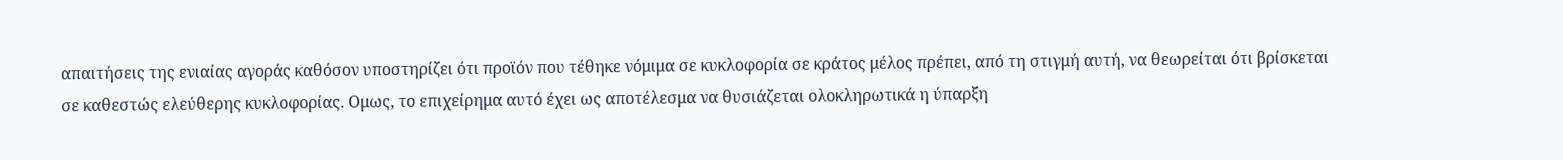απαιτήσεις της ενιαίας αγοράς καθόσον υποστηρίζει ότι προϊόν που τέθηκε νόμιμα σε κυκλοφορία σε κράτος μέλος πρέπει, από τη στιγμή αυτή, να θεωρείται ότι βρίσκεται σε καθεστώς ελεύθερης κυκλοφορίας. Ομως, το επιχείρημα αυτό έχει ως αποτέλεσμα να θυσιάζεται ολοκληρωτικά η ύπαρξη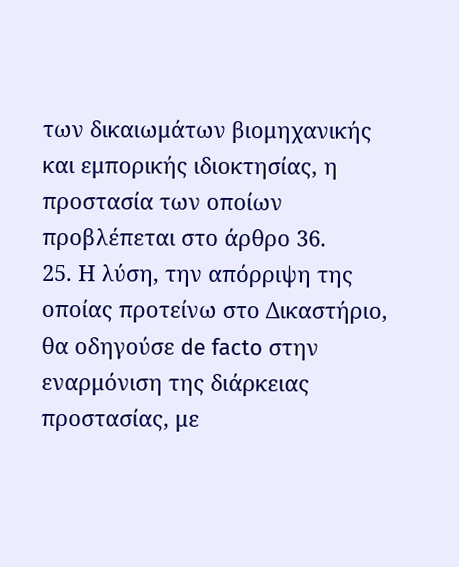των δικαιωμάτων βιομηχανικής και εμπορικής ιδιοκτησίας, η προστασία των οποίων προβλέπεται στο άρθρο 36.
25. Η λύση, την απόρριψη της οποίας προτείνω στο Δικαστήριο, θα οδηγούσε de facto στην εναρμόνιση της διάρκειας προστασίας, με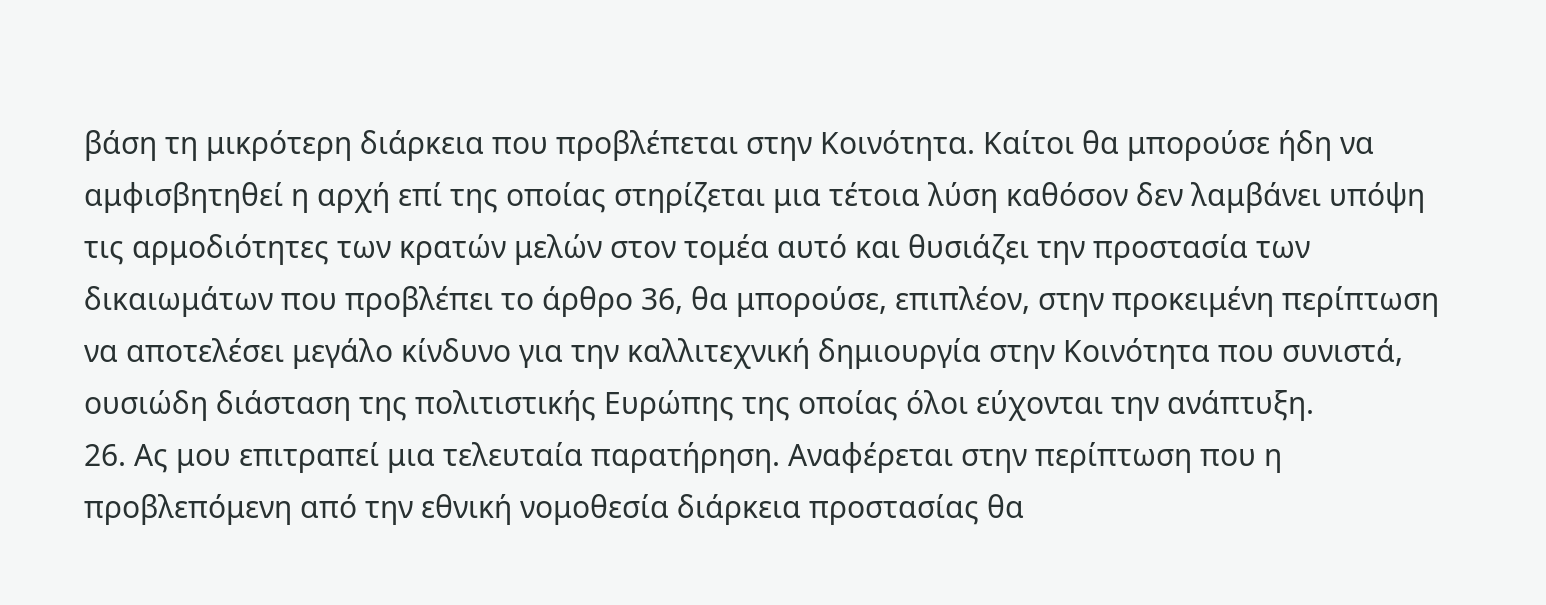βάση τη μικρότερη διάρκεια που προβλέπεται στην Κοινότητα. Καίτοι θα μπορούσε ήδη να αμφισβητηθεί η αρχή επί της οποίας στηρίζεται μια τέτοια λύση καθόσον δεν λαμβάνει υπόψη τις αρμοδιότητες των κρατών μελών στον τομέα αυτό και θυσιάζει την προστασία των δικαιωμάτων που προβλέπει το άρθρο 36, θα μπορούσε, επιπλέον, στην προκειμένη περίπτωση να αποτελέσει μεγάλο κίνδυνο για την καλλιτεχνική δημιουργία στην Κοινότητα που συνιστά, ουσιώδη διάσταση της πολιτιστικής Ευρώπης της οποίας όλοι εύχονται την ανάπτυξη.
26. Ας μου επιτραπεί μια τελευταία παρατήρηση. Αναφέρεται στην περίπτωση που η προβλεπόμενη από την εθνική νομοθεσία διάρκεια προστασίας θα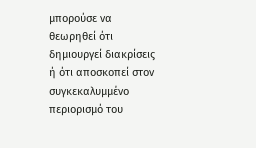μπορούσε να θεωρηθεί ότι δημιουργεί διακρίσεις ή ότι αποσκοπεί στον συγκεκαλυμμένο περιορισμό του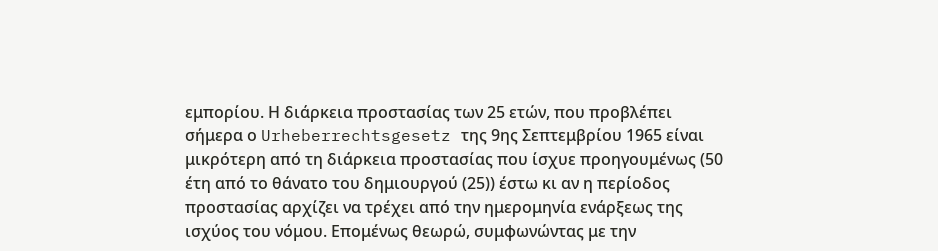εμπορίου. Η διάρκεια προστασίας των 25 ετών, που προβλέπει σήμερα ο Urheberrechtsgesetz της 9ης Σεπτεμβρίου 1965 είναι μικρότερη από τη διάρκεια προστασίας που ίσχυε προηγουμένως (50 έτη από το θάνατο του δημιουργού (25)) έστω κι αν η περίοδος προστασίας αρχίζει να τρέχει από την ημερομηνία ενάρξεως της ισχύος του νόμου. Επομένως θεωρώ, συμφωνώντας με την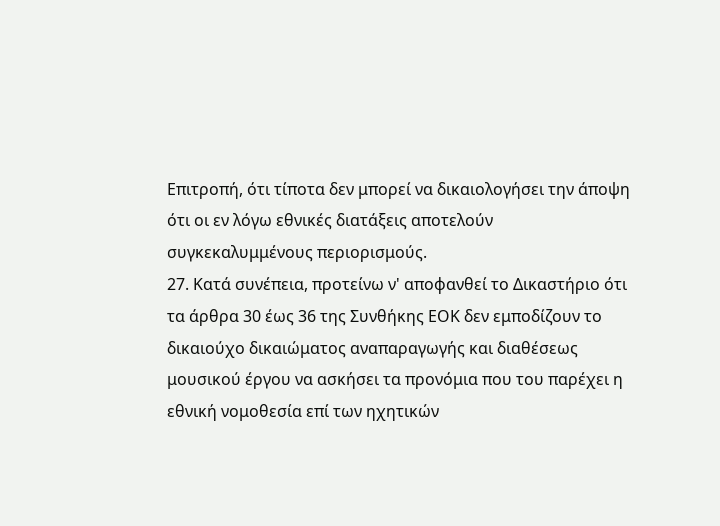Επιτροπή, ότι τίποτα δεν μπορεί να δικαιολογήσει την άποψη ότι οι εν λόγω εθνικές διατάξεις αποτελούν συγκεκαλυμμένους περιορισμούς.
27. Κατά συνέπεια, προτείνω ν' αποφανθεί το Δικαστήριο ότι τα άρθρα 30 έως 36 της Συνθήκης ΕΟΚ δεν εμποδίζουν το δικαιούχο δικαιώματος αναπαραγωγής και διαθέσεως μουσικού έργου να ασκήσει τα προνόμια που του παρέχει η εθνική νομοθεσία επί των ηχητικών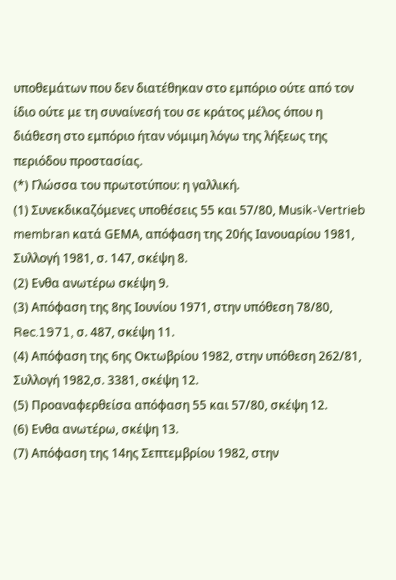υποθεμάτων που δεν διατέθηκαν στο εμπόριο ούτε από τον ίδιο ούτε με τη συναίνεσή του σε κράτος μέλος όπου η διάθεση στο εμπόριο ήταν νόμιμη λόγω της λήξεως της περιόδου προστασίας.
(*) Γλώσσα του πρωτοτύπου: η γαλλική.
(1) Συνεκδικαζόμενες υποθέσεις 55 και 57/80, Μusik-Vertrieb membran κατά GΕΜΑ, απόφαση της 20ής Ιανουαρίου 1981, Συλλογή 1981, σ. 147, σκέψη 8.
(2) Ενθα ανωτέρω σκέψη 9.
(3) Απόφαση της 8ης Ιουνίου 1971, στην υπόθεση 78/80, Rec.1971, σ. 487, σκέψη 11.
(4) Απόφαση της 6ης Οκτωβρίου 1982, στην υπόθεση 262/81, Συλλογή 1982,σ. 3381, σκέψη 12.
(5) Προαναφερθείσα απόφαση 55 και 57/80, σκέψη 12.
(6) Ενθα ανωτέρω, σκέψη 13.
(7) Απόφαση της 14ης Σεπτεμβρίου 1982, στην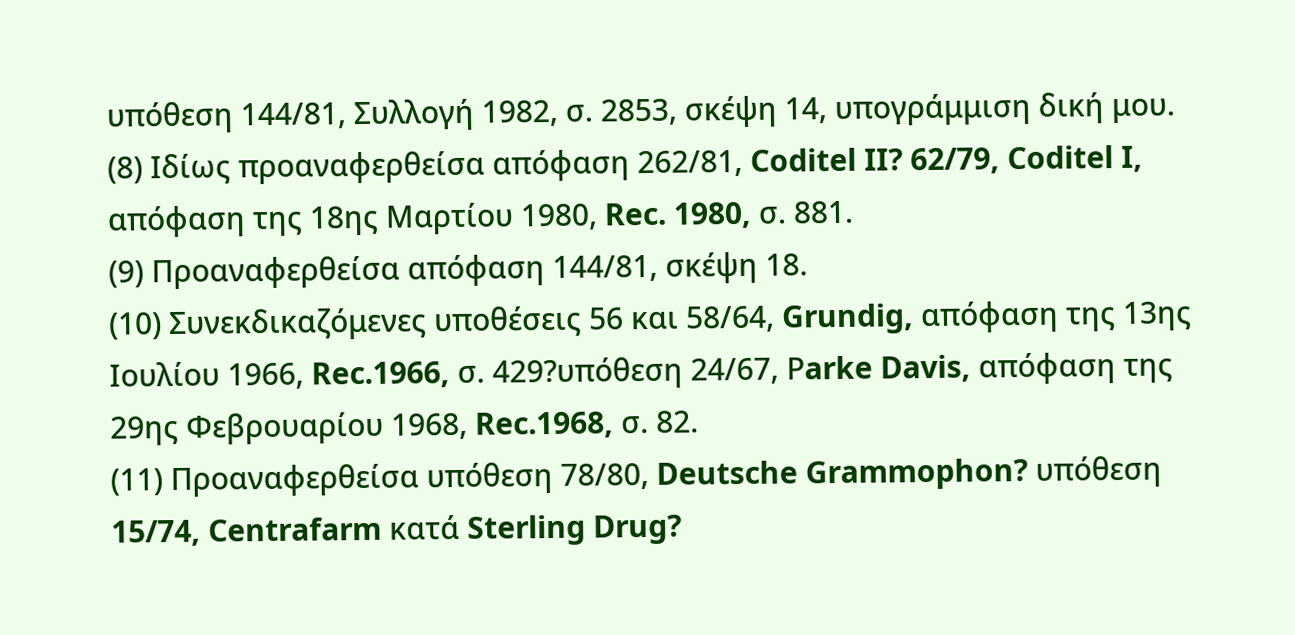υπόθεση 144/81, Συλλογή 1982, σ. 2853, σκέψη 14, υπογράμμιση δική μου.
(8) Ιδίως προαναφερθείσα απόφαση 262/81, Coditel II? 62/79, Coditel I, απόφαση της 18ης Μαρτίου 1980, Rec. 1980, σ. 881.
(9) Προαναφερθείσα απόφαση 144/81, σκέψη 18.
(10) Συνεκδικαζόμενες υποθέσεις 56 και 58/64, Grundig, απόφαση της 13ης Ιουλίου 1966, Rec.1966, σ. 429?υπόθεση 24/67, Ρarke Davis, απόφαση της 29ης Φεβρουαρίου 1968, Rec.1968, σ. 82.
(11) Προαναφερθείσα υπόθεση 78/80, Deutsche Grammophon? υπόθεση 15/74, Centrafarm κατά Sterling Drug?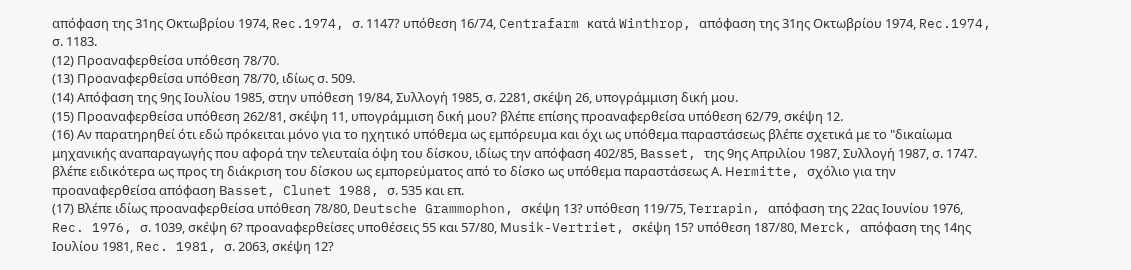απόφαση της 31ης Οκτωβρίου 1974, Rec.1974, σ. 1147? υπόθεση 16/74, Centrafarm κατά Winthrop, απόφαση της 31ης Οκτωβρίου 1974, Rec.1974, σ. 1183.
(12) Προαναφερθείσα υπόθεση 78/70.
(13) Προαναφερθείσα υπόθεση 78/70, ιδίως σ. 509.
(14) Απόφαση της 9ης Ιουλίου 1985, στην υπόθεση 19/84, Συλλογή 1985, σ. 2281, σκέψη 26, υπογράμμιση δική μου.
(15) Προαναφερθείσα υπόθεση 262/81, σκέψη 11, υπογράμμιση δική μου? βλέπε επίσης προαναφερθείσα υπόθεση 62/79, σκέψη 12.
(16) Αν παρατηρηθεί ότι εδώ πρόκειται μόνο για το ηχητικό υπόθεμα ως εμπόρευμα και όχι ως υπόθεμα παραστάσεως βλέπε σχετικά με το "δικαίωμα μηχανικής αναπαραγωγής που αφορά την τελευταία όψη του δίσκου, ιδίως την απόφαση 402/85, Βasset, της 9ης Απριλίου 1987, Συλλογή 1987, σ. 1747. βλέπε ειδικότερα ως προς τη διάκριση του δίσκου ως εμπορεύματος από το δίσκο ως υπόθεμα παραστάσεως Α. Ηermitte, σχόλιο για την προαναφερθείσα απόφαση Βasset, Clunet 1988, σ. 535 και επ.
(17) Βλέπε ιδίως προαναφερθείσα υπόθεση 78/80, Deutsche Grammophon, σκέψη 13? υπόθεση 119/75, Τerrapin, απόφαση της 22ας Ιουνίου 1976, Rec. 1976, σ. 1039, σκέψη 6? προαναφερθείσες υποθέσεις 55 και 57/80, Μusik-Vertriet, σκέψη 15? υπόθεση 187/80, Μerck, απόφαση της 14ης Ιουλίου 1981, Rec. 1981, σ. 2063, σκέψη 12?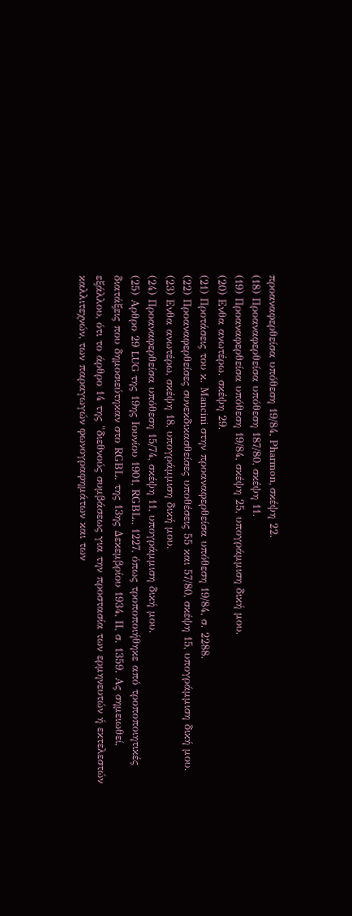προαναφερθείσα υπόθεση 19/84, Ρharmon, σκέψη 22.
(18) Προαναφερθείσα υπόθεση 187/80, σκέψη 11.
(19) Προαναφερθείσα υπόθεση 19/84, σκέψη 25, υπογράμμιση δική μου.
(20) Ενθα ανωτέρω. σκέψη 29.
(21) Προτάσεις του κ. Μancini στην προαναφερθείσα υπόθεση 19/84, σ. 2288.
(22) Προαναφερθείσες συνεκδικασθείσες υποθέσεις 55 και 57/80, σκέψη 15, υπογράμμιση δική μου.
(23) Ενθα ανωτέρω, σκέψη 18, υπογράμμιση δική μου.
(24) Προαναφερθείσα υπόθεση 15/74, σκέψη 11, υπογράμμιση δική μου.
(25) Αρθρο 29 LUG της 19ης Ιουνίου 1901, RGΒL., 1227, όπως τροποποιήθηκε από τροποποιητικές διατάξεις που δημοσιεύτηκαν στο RGΒL. της 13ης Δεκεμβρίου 1934, ΙΙ, σ. 1359. Ας σημειωθεί, εξάλλου, ότι το άρθρο 14 της "διεθνούς συμβάσεως για την προστασία των ερμηνευτών ή εκτελεστών καλλιτεχνών, των παραγωγών φωνογραφημάτων και των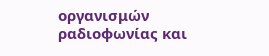οργανισμών ραδιοφωνίας και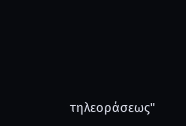τηλεοράσεως"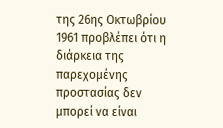της 26ης Οκτωβρίου 1961 προβλέπει ότι η διάρκεια της παρεχομένης προστασίας δεν μπορεί να είναι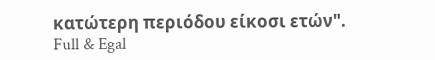κατώτερη περιόδου είκοσι ετών".
Full & Egal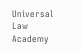Universal Law Academy